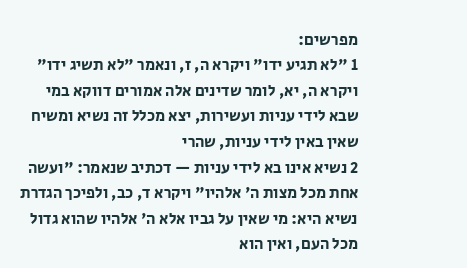מפרשים:
1 "לא תגיע ידו" ויקרא ה, ז, ונאמר "לא תשיג ידו" ויקרא ה, יא, לומר שדינים אלה אמורים דווקא במי שבא לידי עניות ועשירות, יצא מכלל זה נשיא ומשיח שאין באין לידי עניות, שהרי
2 נשיא אינו בא לידי עניות — דכתיב שנאמר: "ועשה אחת מכל מצו‍ת ה' אלהיו" ויקרא ד, כב, ולפיכך הגדרת נשיא היא: מי שאין על גביו אלא ה' אלהיו שהוא גדול מכל העם, ואין הוא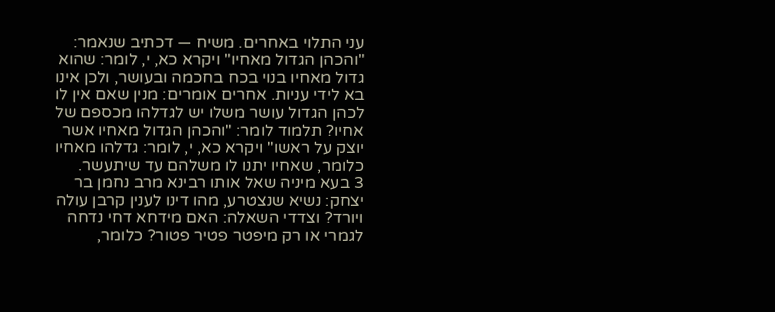עני התלוי באחרים. משיח — דכתיב שנאמר: "והכהן הגדול מאחיו" ויקרא כא, י, לומר: שהוא גדול מאחיו בנוי בכח בחכמה ובעושר, ולכן אינו בא לידי עניות. אחרים אומרים: מנין שאם אין לו לכהן הגדול עושר משלו יש לגדלהו מכספם של אחיו? תלמוד לומר: "והכהן הגדול מאחיו אשר יוצק על ראשו" ויקרא כא, י, לומר: גדלהו מאחיו כלומר, שאחיו יתנו לו משלהם עד שיתעשר.
3 בעא מיניה שאל אותו רבינא מרב נחמן בר יצחק: נשיא שנצטרע, מהו דינו לענין קרבן עולה ויורד? וצדדי השאלה: האם מידחא דחי נדחה לגמרי או רק מיפטר פטיר פטור? כלומר,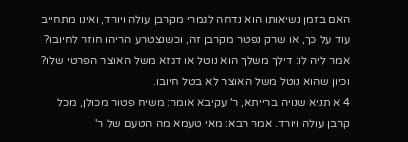האם בזמן נשיאותו הוא נדחה לגמרי מקרבן עולה ויורד, ואינו מתחייב עוד על כך, או שרק נפטר מקרבן זה, וכשנצטרע הריהו חוזר לחיובו? אמר ליה לו: דילך משלך הוא נוטל או דגזא משל האוצר הפרטי שלו? וכיון שהוא נוטל משל האוצר לא בטל חיובו.
4 א תניא שנויה ברייתא, ר' עקיבא אומר: משיח פטור מכולן, מכל קרבן עולה ויורד. אמר רבא: מאי טעמא מה הטעם של ר'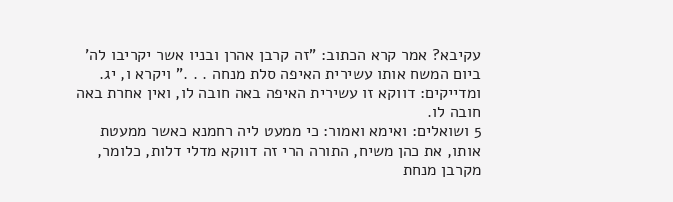עקיבא? אמר קרא הכתוב: "זה קרבן אהרן ובניו אשר יקריבו לה' ביום המשח אותו עשירית האיפה סלת מנחה . . ." ויקרא ו, יג. ומדייקים: דווקא זו עשירית האיפה באה חובה לו, ואין אחרת באה חובה לו.
5 ושואלים: ואימא ואמור: כי ממעט ליה רחמנא כאשר ממעטת אותו, את כהן משיח, התורה הרי זה דווקא מדלי דלות, כלומר, מקרבן מנחת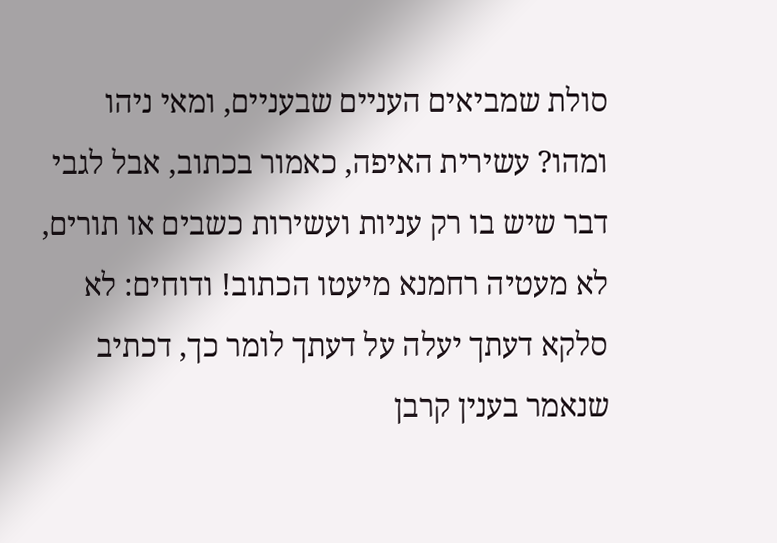סולת שמביאים העניים שבעניים, ומאי ניהו ומהו? עשירית האיפה, כאמור בכתוב, אבל לגבי דבר שיש בו רק עניות ועשירות כשבים או תורים, לא מעטיה רחמנא מיעטו הכתוב! ודוחים: לא סלקא דעתך יעלה על דעתך לומר כך, דכתיב שנאמר בענין קרבן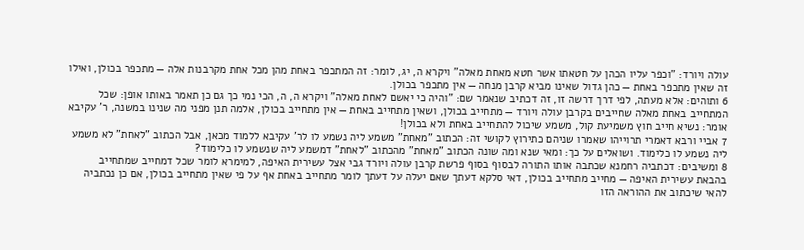עולה ויורד: "וכפר עליו הכהן על חטאתו אשר חטא מאחת מאלה" ויקרא ה, יג, לומר: זה המתכפר באחת מהן מכל אחת מקרבנות אלה — מתכפר בכולן, ואילו זה שאין מתכפר באחת — כהן גדול שאינו מביא קרבן מנחה — אין מתכפר בכולן.
6 ותוהים: אלא מעתה, לפי דרך דרשה זו, זה דכתיב שנאמר שם: "והיה כי יאשם לאחת מאלה" ויקרא ה, ה, הכי נמי כך גם כן תאמר באותו אופן: שכל המתחייב באחת מאלה שחייבים בקרבן עולה ויורד — מתחייב בכולן, ושאין מתחייב באחת — אין מתחייב בכולן, אלמה תנן מפני מה שנינו במשנה, ר' עקיבא אומר: נשיא חייב חוץ משמיעת קול, משמע שיכול להתחייב באחת ולא בכולן!
7 אביי ורבא דאמרי תרוייהו שאמרו שניהם כתירוץ לקושי זה: הכתוב "מאחת" משמע ליה נשמע לו לר' עקיבא ללמוד מכאן, אבל הכתוב "לאחת" לא משמע ליה נשמע לו כלימוד. ושואלים על כך: ומאי שנא ומה שונה הכתוב "מאחת" מהכתוב "לאחת" דמשמע ליה שנשמע לו כלימוד?
8 ומשיבים: דכתביה רחמנא שכתבה אותו התורה לבסוף בסוף פרשת קרבן עולה ויורד גבי אצל עשירית האיפה, למימרא לומר שכל דמחייב שמתחייב בהבאת עשירית האיפה — מחייב מתחייב בכולן, דאי סלקא דעתך שאם יעלה על דעתך לומר מתחייב באחת אף על פי שאין מתחייב בכולן, אם כן נכתביה להאי שיכתוב את ההוראה הזו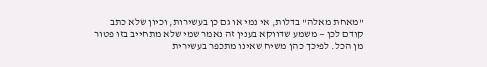"מאחת מאלה" בדלות, אי נמי או גם כן בעשירות, וכיון שלא כתב קודם לכן — משמע שדווקא בענין זה נאמר שמי שלא מתחייב בזו פטור מן הכל. לפיכך כהן משיח שאינו מתכפר בעשירית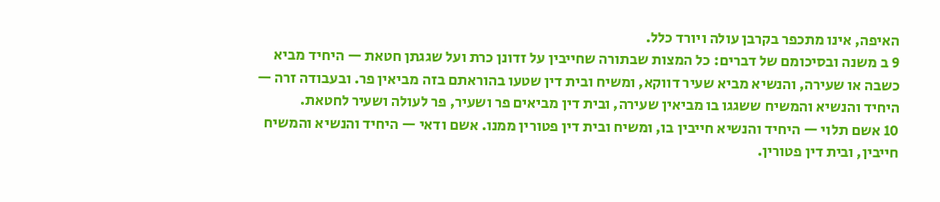האיפה, אינו מתכפר בקרבן עולה ויורד כלל.
9 ב משנה ובסיכומם של דברים: כל המצו‍ת שבתורה שחייבין על זדונן כרת ועל שגגתן חטאת — היחיד מביא כשבה או שעירה, והנשיא מביא שעיר דווקא, ומשיח ובית דין שטעו בהוראתם בזה מביאין פר. ובעבודה זרה — היחיד והנשיא והמשיח ששגגו בו מביאין שעירה, ובית דין מביאים פר ושעיר, פר לעולה ושעיר לחטאת.
10 אשם תלוי — היחיד והנשיא חייבין בו, ומשיח ובית דין פטורין ממנו. אשם ודאי — היחיד והנשיא והמשיח חייבין, ובית דין פטורין.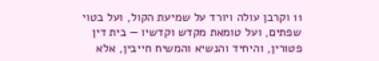11 וקרבן עולה ויורד על שמיעת הקול, ועל בטוי שפתים, ועל טומאת מקדש וקדשיו — בית דין פטורין, והיחיד והנשיא והמשיח חייבין, אלא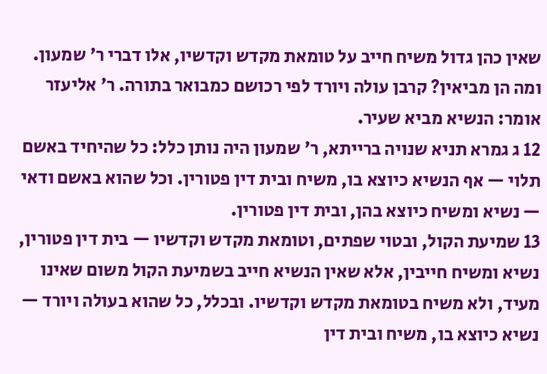שאין כהן גדול משיח חייב על טומאת מקדש וקדשיו, אלו דברי ר' שמעון. ומה הן מביאין? קרבן עולה ויורד לפי רכושם כמבואר בתורה. ר' אליעזר אומר: הנשיא מביא שעיר.
12 ג גמרא תניא שנויה ברייתא, ר' שמעון היה נותן כלל: כל שהיחיד באשם תלוי — אף הנשיא כיוצא בו, משיח ובית דין פטורין. וכל שהוא באשם ודאי — נשיא ומשיח כיוצא בהן, ובית דין פטורין.
13 שמיעת הקול, ובטוי שפתים, וטומאת מקדש וקדשיו — בית דין פטורין, נשיא ומשיח חייבין, אלא שאין הנשיא חייב בשמיעת הקול משום שאינו מעיד, ולא משיח בטומאת מקדש וקדשיו. ובכלל, כל שהוא בעולה ויורד — נשיא כיוצא בו, משיח ובית דין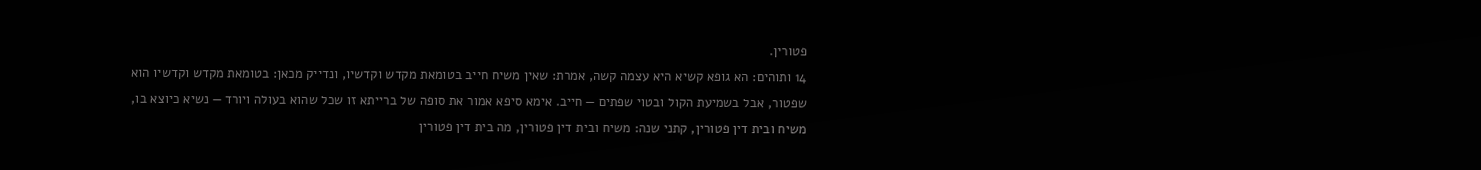פטורין.
14 ותוהים: הא גופא קשיא היא עצמה קשה, אמרת: שאין משיח חייב בטומאת מקדש וקדשיו, ונדייק מכאן: בטומאת מקדש וקדשיו הוא שפטור, אבל בשמיעת הקול ובטוי שפתים — חייב. אימא סיפא אמור את סופה של ברייתא זו שכל שהוא בעולה ויורד — נשיא כיוצא בו, משיח ובית דין פטורין, קתני שנה: משיח ובית דין פטורין, מה בית דין פטורין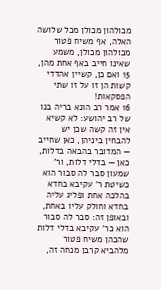מכולהון מכולן מכל שלושה האלה, אף משיח פטור מכולהון מכולן, משמע שאינו חייב באף אחת מהן,
15 ואם כן, קשיין אהדדי קשות הן זו על זו שתי הפסקאות!
16 אמר רב הונא בריה בנו של רב יהושע: לא קשיא אין זה קשה שכן יש להבחין ביניהן, כאן שחייב — המדובר בהבאה בדלות, כאן — בדלי דלות, ור' שמעון סבר לה סבור הוא כשיטת ר' עקיבא בחדא בהלכה אחת ופליג עליה בחדא וחולק עליו באחת, ובאופן זה: סבר לה סבור הוא כר' עקיבא בדלי דלות שהכהן משיח פטור מלהביא קרבן מנחה זה,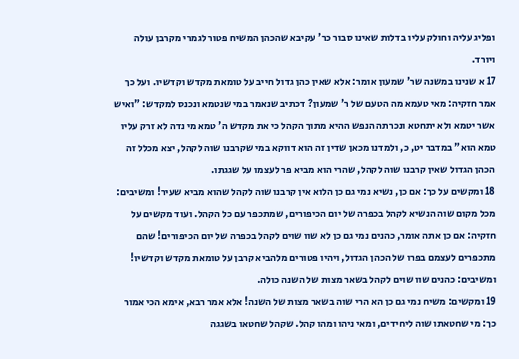ופליג עליה וחולק עליו בדלות שאינו סבור כר' עקיבא שהכהן המשיח פטור לגמרי מקרבן עולה ויורד.
17 א שנינו במשנה שר' שמעון אומר: אלא שאין כהן גדול חייב על טומאת מקדש וקדשיו. ועל כך אמר חזקיה: מאי טעמא מה הטעם של ר' שמעון? דכתיב שנאמר במי שנטמא ונכנס למקדש: "ואיש אשר יטמא ולא יתחטא ונכרתה הנפש ההיא מתוך הקהל כי את מקדש ה' טמא מי נדה לא זרק עליו טמא הוא" במדבר יט, כ, ולמדנו מכאן שדין זה הוא דווקא במי שקרבנו שוה לקהל, יצא מכלל זה הכהן הגדול שאין קרבנו שוה לקהל, שהרי הוא מביא פר לעצמו על שגגתו.
18 ומקשים על כך: אם כן, נשיא נמי גם כן הלוא אין קרבנו שוה לקהל שהוא מביא שעיר! ומשיבים: מכל מקום שוה הנשיא לקהל בכפרה של יום הכיפורים, שמתכפר עם כל הקהל. ועוד מקשים על חזקיה: אם כן אתה אומר, כהנים נמי גם כן לא שוו שוים לקהל בכפרה של יום הכיפורים! שהם מתכפרים לעצמם בפרו של הכהן הגדול, ויהיו פטורים מלהביא קרבן על טומאת מקדש וקדשיו! ומשיבים: כהנים שוו שוים לקהל בשאר מצו‍ת של השנה כולה.
19 ומקשים: משיח נמי גם כן הא הרי שוה בשאר מצו‍ת של השנה! אלא אמר רבא, אימא הכי אמור כך: מי שחטאתו שוה ליחידים, ומאי ניהו ומהו קהל. שקהל שחטאו בשגגה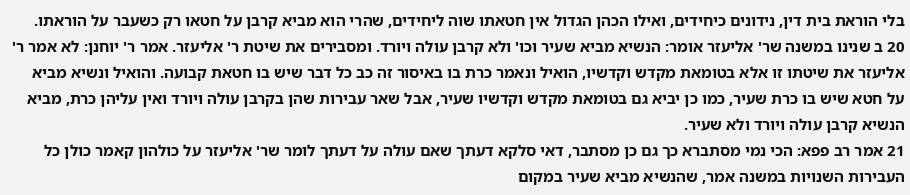בלי הוראת בית דין, נידונים כיחידים, ואילו הכהן הגדול אין חטאתו שוה ליחידים, שהרי הוא מביא קרבן על חטאו רק כשעבר על הוראתו.
20 ב שנינו במשנה שר' אליעזר אומר: הנשיא מביא שעיר וכו' ולא קרבן עולה ויורד. ומסבירים את שיטת ר' אליעזר. אמר ר' יוחנן: לא אמר ר' אליעזר את שיטתו זו אלא בטומאת מקדש וקדשיו, הואיל ונאמר כרת בו באיסור זה כב כל דבר שיש בו חטאת קבועה. והואיל ונשיא מביא על חטא שיש בו כרת שעיר, כמו כן יביא גם בטומאת מקדש וקדשיו שעיר, אבל שאר עבירות שהן בקרבן עולה ויורד ואין עליהן כרת, מביא הנשיא קרבן עולה ויורד ולא שעיר.
21 אמר רב פפא: הכי נמי מסתברא כך גם כן מסתבר, דאי סלקא דעתך שאם עולה על דעתך לומר שר' אליעזר על כולהון קאמר כולן כל העבירות השנויות במשנה אמר, שהנשיא מביא שעיר במקום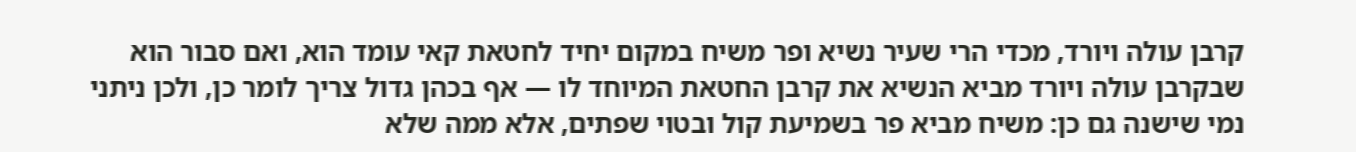קרבן עולה ויורד, מכדי הרי שעיר נשיא ופר משיח במקום יחיד לחטאת קאי עומד הוא, ואם סבור הוא שבקרבן עולה ויורד מביא הנשיא את קרבן החטאת המיוחד לו — אף בכהן גדול צריך לומר כן, ולכן ניתני נמי שישנה גם כן: משיח מביא פר בשמיעת קול ובטוי שפתים, אלא ממה שלא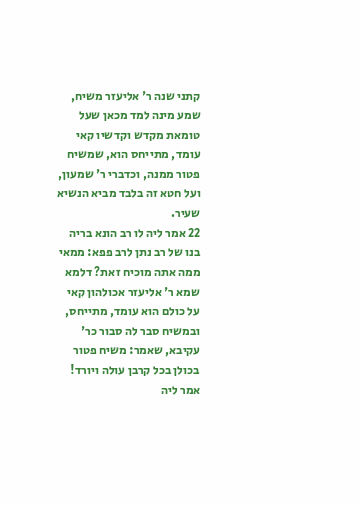קתני שנה ר' אליעזר משיח, שמע מינה למד מכאן שעל טומאת מקדש וקדשיו קאי עומד, מתייחס הוא, שמשיח פטור ממנה, וכדברי ר' שמעון, ועל חטא זה בלבד מביא הנשיא שעיר.
22 אמר ליה לו רב הונא בריה בנו של רב נתן לרב פפא: ממאי ממה אתה מוכיח זאת? דלמא שמא ר' אליעזר אכולהון קאי על כולם הוא עומד, מתייחס, ובמשיח סבר לה סבור כר' עקיבא, שאמר: משיח פטור בכולן בכל קרבן עולה ויורד! אמר ליה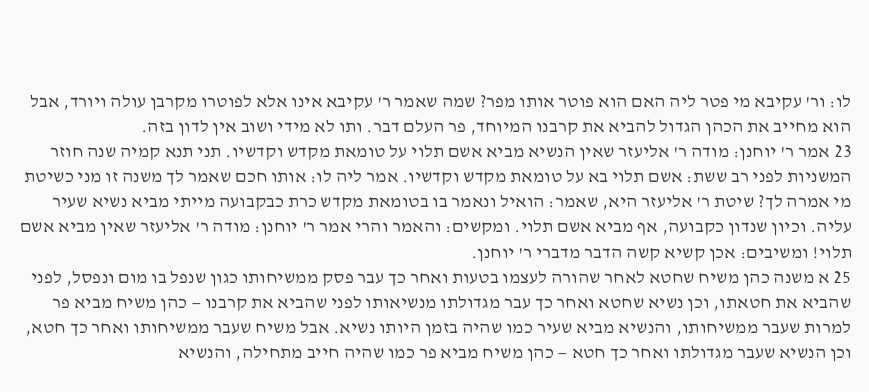לו: ור' עקיבא מי פטר ליה האם הוא פוטר אותו מפר? שמה שאמר ר' עקיבא אינו אלא לפוטרו מקרבן עולה ויורד, אבל הוא מחייב את הכהן הגדול להביא את קרבנו המיוחד, פר העלם דבר. ותו לא מידי ושוב אין לדון בזה.
23 אמר ר' יוחנן: מודה ר' אליעזר שאין הנשיא מביא אשם תלוי על טומאת מקדש וקדשיו. תני תנא קמיה שנה חוזר המשניות לפני רב ששת: אשם תלוי בא על טומאת מקדש וקדשיו. אמר ליה לו: אותו חכם שאמר לך משנה זו מני כשיטת מי אמרה לך? שיטת ר' אליעזר היא, שאמר: הואיל ונאמר בו בטומאת מקדש כרת כבקבועה מייתי מביא נשיא שעיר עליה. וכיון שנדון כקבועה, אף מביא אשם תלוי. ומקשים: והאמר והרי אמר ר' יוחנן: מודה ר' אליעזר שאין מביא אשם תלוי! ומשיבים: אכן קשיא קשה הדבר מדברי ר' יוחנן.
25 א משנה כהן משיח שחטא לאחר שהורה לעצמו בטעות ואחר כך עבר פסק ממשיחותו כגון שנפל בו מום ונפסל, לפני שהביא את חטאתו, וכן נשיא שחטא ואחר כך עבר מגדולתו מנשיאותו לפני שהביא את קרבנו — כהן משיח מביא פר למרות שעבר ממשיחותו, והנשיא מביא שעיר כמו שהיה בזמן היותו נשיא. אבל משיח שעבר ממשיחותו ואחר כך חטא, וכן הנשיא שעבר מגדולתו ואחר כך חטא — כהן משיח מביא פר כמו שהיה חייב מתחילה, והנשיא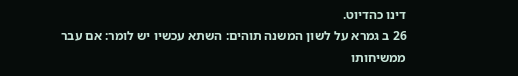דינו כהדיוט.
26 ב גמרא על לשון המשנה תוהים: השתא עכשיו יש לומר: אם עבר ממשיחותו